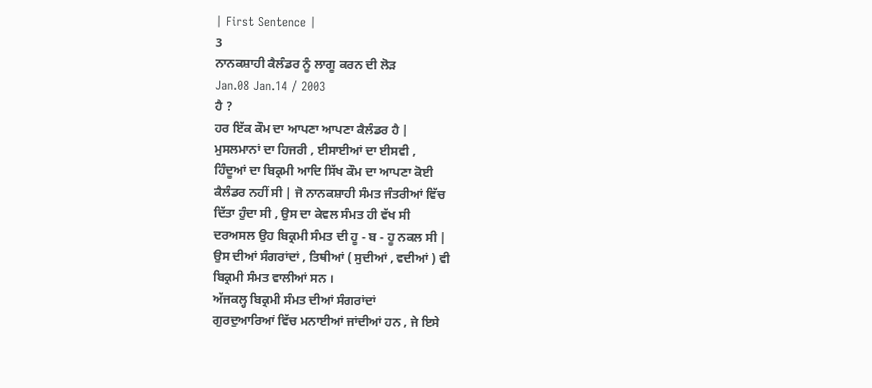| First Sentence |
3
ਨਾਨਕਸ਼ਾਹੀ ਕੈਲੰਡਰ ਨੂੰ ਲਾਗੂ ਕਰਨ ਦੀ ਲੋੜ
Jan.08 Jan.14 / 2003
ਹੈ ?
ਹਰ ਇੱਕ ਕੌਮ ਦਾ ਆਪਣਾ ਆਪਣਾ ਕੈਲੰਡਰ ਹੈ |
ਮੁਸਲਮਾਨਾਂ ਦਾ ਹਿਜਰੀ , ਈਸਾਈਆਂ ਦਾ ਈਸਵੀ ,
ਹਿੰਦੂਆਂ ਦਾ ਬਿਕ੍ਰਮੀ ਆਦਿ ਸਿੱਖ ਕੌਮ ਦਾ ਆਪਣਾ ਕੋਈ
ਕੈਲੰਡਰ ਨਹੀਂ ਸੀ | ਜੋ ਨਾਨਕਸ਼ਾਹੀ ਸੰਮਤ ਜੰਤਰੀਆਂ ਵਿੱਚ
ਦਿੱਤਾ ਹੁੰਦਾ ਸੀ , ਉਸ ਦਾ ਕੇਵਲ ਸੰਮਤ ਹੀ ਵੱਖ ਸੀ
ਦਰਅਸਲ ਉਹ ਬਿਕ੍ਰਮੀ ਸੰਮਤ ਦੀ ਹੂ - ਬ - ਹੂ ਨਕਲ ਸੀ |
ਉਸ ਦੀਆਂ ਸੰਗਰਾਂਦਾਂ , ਤਿਥੀਆਂ ( ਸੁਦੀਆਂ , ਵਦੀਆਂ ) ਵੀ
ਬਿਕ੍ਰਮੀ ਸੰਮਤ ਵਾਲੀਆਂ ਸਨ ।
ਅੱਜਕਲ੍ਹ ਬਿਕ੍ਰਮੀ ਸੰਮਤ ਦੀਆਂ ਸੰਗਰਾਂਦਾਂ
ਗੁਰਦੁਆਰਿਆਂ ਵਿੱਚ ਮਨਾਈਆਂ ਜਾਂਦੀਆਂ ਹਨ , ਜੇ ਇਸੇ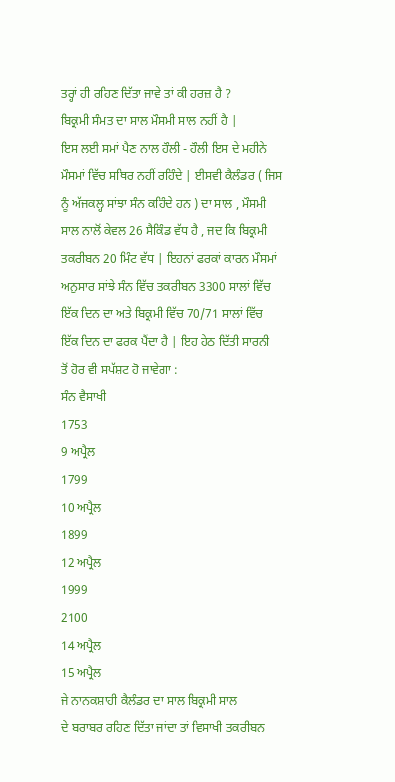ਤਰ੍ਹਾਂ ਹੀ ਰਹਿਣ ਦਿੱਤਾ ਜਾਵੇ ਤਾਂ ਕੀ ਹਰਜ਼ ਹੈ ?
ਬਿਕ੍ਰਮੀ ਸੰਮਤ ਦਾ ਸਾਲ ਮੌਸਮੀ ਸਾਲ ਨਹੀਂ ਹੈ |
ਇਸ ਲਈ ਸਮਾਂ ਪੈਣ ਨਾਲ ਹੌਲੀ - ਹੌਲੀ ਇਸ ਦੇ ਮਹੀਨੇ
ਮੌਸਮਾਂ ਵਿੱਚ ਸਥਿਰ ਨਹੀਂ ਰਹਿੰਦੇ | ਈਸਵੀ ਕੈਲੰਡਰ ( ਜਿਸ
ਨੂੰ ਅੱਜਕਲ੍ਹ ਸਾਂਝਾ ਸੰਨ ਕਹਿੰਦੇ ਹਨ ) ਦਾ ਸਾਲ , ਮੌਸਮੀ
ਸਾਲ ਨਾਲੋਂ ਕੇਵਲ 26 ਸੈਕਿੰਡ ਵੱਧ ਹੈ , ਜਦ ਕਿ ਬਿਕ੍ਰਮੀ
ਤਕਰੀਬਨ 20 ਮਿੰਟ ਵੱਧ | ਇਹਨਾਂ ਫਰਕਾਂ ਕਾਰਨ ਮੌਸਮਾਂ
ਅਨੁਸਾਰ ਸਾਂਝੇ ਸੰਨ ਵਿੱਚ ਤਕਰੀਬਨ 3300 ਸਾਲਾਂ ਵਿੱਚ
ਇੱਕ ਦਿਨ ਦਾ ਅਤੇ ਬਿਕ੍ਰਮੀ ਵਿੱਚ 70/71 ਸਾਲਾਂ ਵਿੱਚ
ਇੱਕ ਦਿਨ ਦਾ ਫਰਕ ਪੈਂਦਾ ਹੈ | ਇਹ ਹੇਠ ਦਿੱਤੀ ਸਾਰਨੀ
ਤੋਂ ਹੋਰ ਵੀ ਸਪੱਸ਼ਟ ਹੋ ਜਾਵੇਗਾ :
ਸੰਨ ਵੈਸਾਖੀ
1753
9 ਅਪ੍ਰੈਲ
1799
10 ਅਪ੍ਰੈਲ
1899
12 ਅਪ੍ਰੈਲ
1999
2100
14 ਅਪ੍ਰੈਲ
15 ਅਪ੍ਰੈਲ
ਜੇ ਨਾਨਕਸ਼ਾਹੀ ਕੈਲੰਡਰ ਦਾ ਸਾਲ ਬਿਕ੍ਰਮੀ ਸਾਲ
ਦੇ ਬਰਾਬਰ ਰਹਿਣ ਦਿੱਤਾ ਜਾਂਦਾ ਤਾਂ ਵਿਸਾਖੀ ਤਕਰੀਬਨ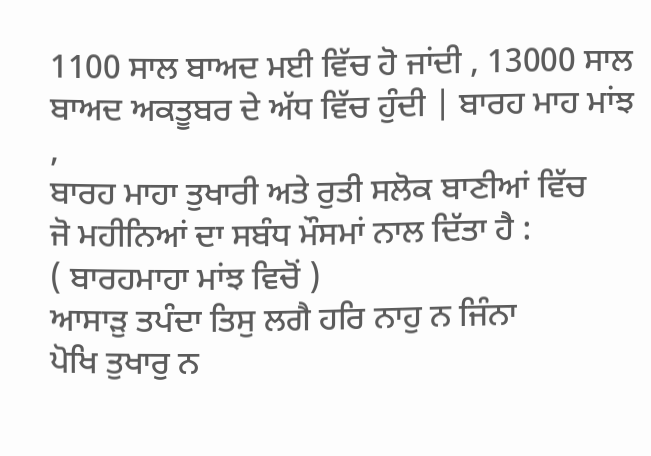1100 ਸਾਲ ਬਾਅਦ ਮਈ ਵਿੱਚ ਹੋ ਜਾਂਦੀ , 13000 ਸਾਲ
ਬਾਅਦ ਅਕਤੂਬਰ ਦੇ ਅੱਧ ਵਿੱਚ ਹੁੰਦੀ | ਬਾਰਹ ਮਾਹ ਮਾਂਝ ,
ਬਾਰਹ ਮਾਹਾ ਤੁਖਾਰੀ ਅਤੇ ਰੁਤੀ ਸਲੋਕ ਬਾਣੀਆਂ ਵਿੱਚ
ਜੋ ਮਹੀਨਿਆਂ ਦਾ ਸਬੰਧ ਮੌਸਮਾਂ ਨਾਲ ਦਿੱਤਾ ਹੈ :
( ਬਾਰਹਮਾਹਾ ਮਾਂਝ ਵਿਚੋਂ )
ਆਸਾੜੁ ਤਪੰਦਾ ਤਿਸੁ ਲਗੈ ਹਰਿ ਨਾਹੁ ਨ ਜਿੰਨਾ
ਪੋਖਿ ਤੁਖਾਰੁ ਨ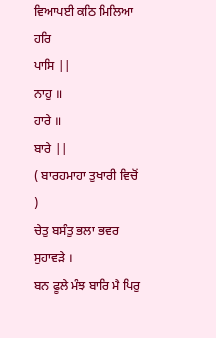ਵਿਆਪਈ ਕਠਿ ਮਿਲਿਆ ਹਰਿ
ਪਾਸਿ ||
ਨਾਹੁ ॥
ਹਾਰੇ ॥
ਬਾਰੇ ||
( ਬਾਰਹਮਾਹਾ ਤੁਖਾਰੀ ਵਿਚੋਂ )
ਚੇਤੁ ਬਸੰਤੁ ਭਲਾ ਭਵਰ ਸੁਹਾਵੜੇ ।
ਬਨ ਫੂਲੇ ਮੰਝ ਬਾਰਿ ਮੈ ਪਿਰੁ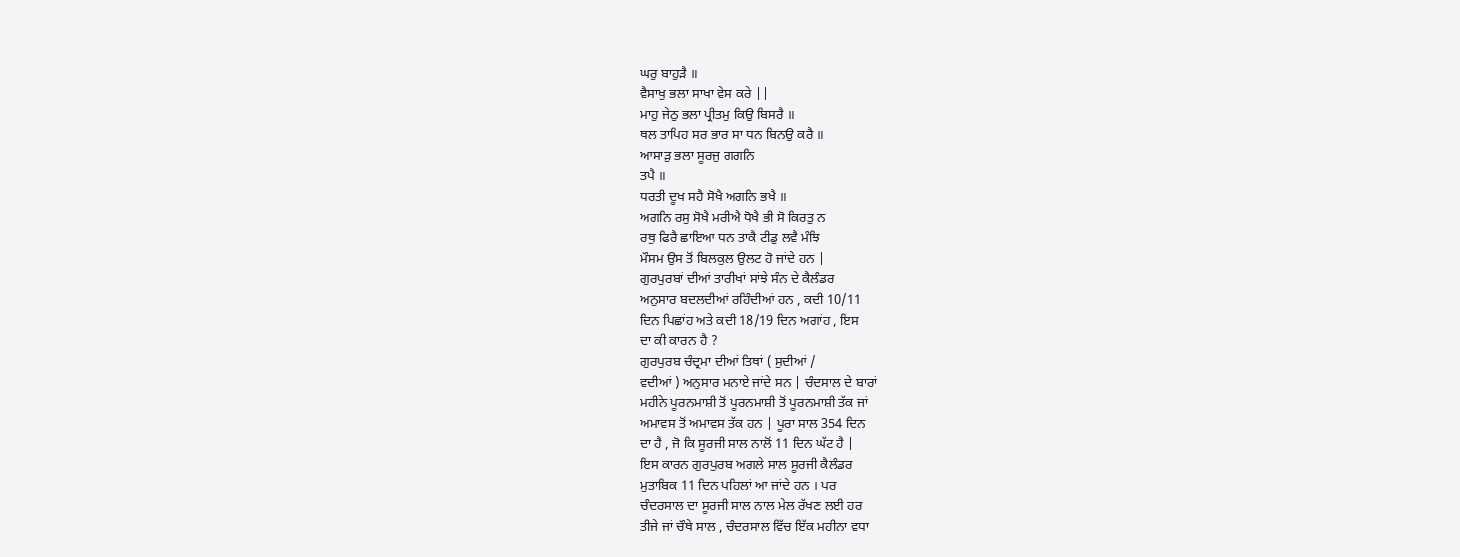ਘਰੁ ਬਾਹੁੜੈ ॥
ਵੈਸਾਖੁ ਭਲਾ ਸਾਖਾ ਵੇਸ ਕਰੇ ||
ਮਾਹੁ ਜੇਠੁ ਭਲਾ ਪ੍ਰੀਤਮੁ ਕਿਉ ਬਿਸਰੈ ॥
ਥਲ ਤਾਪਿਹ ਸਰ ਭਾਰ ਸਾ ਧਨ ਬਿਨਉ ਕਰੈ ॥
ਆਸਾੜੁ ਭਲਾ ਸੂਰਜੁ ਗਗਨਿ
ਤਪੈ ॥
ਧਰਤੀ ਦੂਖ ਸਹੈ ਸੋਖੈ ਅਗਨਿ ਭਖੈ ॥
ਅਗਨਿ ਰਸੁ ਸੋਖੈ ਮਰੀਐ ਧੋਖੈ ਭੀ ਸੋ ਕਿਰਤੁ ਨ
ਰਥੁ ਫਿਰੈ ਛਾਇਆ ਧਨ ਤਾਕੈ ਟੀਡੁ ਲਵੈ ਮੰਝਿ
ਮੌਸਮ ਉਸ ਤੋਂ ਬਿਲਕੁਲ ਉਲਟ ਹੋ ਜਾਂਦੇ ਹਨ |
ਗੁਰਪੁਰਬਾਂ ਦੀਆਂ ਤਾਰੀਖਾਂ ਸਾਂਝੇ ਸੰਨ ਦੇ ਕੈਲੰਡਰ
ਅਨੁਸਾਰ ਬਦਲਦੀਆਂ ਰਹਿੰਦੀਆਂ ਹਨ , ਕਦੀ 10/11
ਦਿਨ ਪਿਛਾਂਹ ਅਤੇ ਕਦੀ 18/19 ਦਿਨ ਅਗਾਂਹ , ਇਸ
ਦਾ ਕੀ ਕਾਰਨ ਹੈ ?
ਗੁਰਪੁਰਬ ਚੰਦ੍ਰਮਾ ਦੀਆਂ ਤਿਥਾਂ ( ਸੁਦੀਆਂ /
ਵਦੀਆਂ ) ਅਨੁਸਾਰ ਮਨਾਏ ਜਾਂਦੇ ਸਨ | ਚੰਦਸਾਲ ਦੇ ਬਾਰਾਂ
ਮਹੀਨੇ ਪੂਰਨਮਾਸ਼ੀ ਤੋਂ ਪੂਰਨਮਾਸ਼ੀ ਤੋਂ ਪੂਰਨਮਾਸ਼ੀ ਤੱਕ ਜਾਂ
ਅਮਾਵਸ ਤੋਂ ਅਮਾਵਸ ਤੱਕ ਹਨ | ਪੂਰਾ ਸਾਲ 354 ਦਿਨ
ਦਾ ਹੈ , ਜੋ ਕਿ ਸੂਰਜੀ ਸਾਲ ਨਾਲੋਂ 11 ਦਿਨ ਘੱਟ ਹੈ |
ਇਸ ਕਾਰਨ ਗੁਰਪੁਰਬ ਅਗਲੇ ਸਾਲ ਸੂਰਜੀ ਕੈਲੰਡਰ
ਮੁਤਾਬਿਕ 11 ਦਿਨ ਪਹਿਲਾਂ ਆ ਜਾਂਦੇ ਹਨ । ਪਰ
ਚੰਦਰਸਾਲ ਦਾ ਸੂਰਜੀ ਸਾਲ ਨਾਲ ਮੇਲ ਰੱਖਣ ਲਈ ਹਰ
ਤੀਜੇ ਜਾਂ ਚੌਥੇ ਸਾਲ , ਚੰਦਰਸਾਲ ਵਿੱਚ ਇੱਕ ਮਹੀਨਾ ਵਧਾ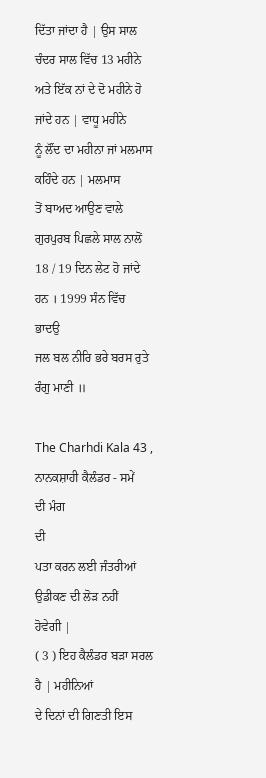ਦਿੱਤਾ ਜਾਂਦਾ ਹੈ | ਉਸ ਸਾਲ ਚੰਦਰ ਸਾਲ ਵਿੱਚ 13 ਮਹੀਨੇ
ਅਤੇ ਇੱਕ ਨਾਂ ਦੇ ਦੋ ਮਹੀਨੇ ਹੋ ਜਾਂਦੇ ਹਨ | ਵਾਧੂ ਮਹੀਨੇ
ਨੂੰ ਲੌਂਦ ਦਾ ਮਹੀਨਾ ਜਾਂ ਮਲਮਾਸ ਕਹਿੰਦੇ ਹਨ | ਮਲਮਾਸ
ਤੋਂ ਬਾਅਦ ਆਉਣ ਵਾਲੇ ਗੁਰਪੁਰਬ ਪਿਛਲੇ ਸਾਲ ਨਾਲੋਂ
18 / 19 ਦਿਨ ਲੇਟ ਹੋ ਜਾਂਦੇ ਹਨ । 1999 ਸੰਨ ਵਿੱਚ
ਭਾਦਉ
ਜਲ ਬਲ ਨੀਰਿ ਭਰੇ ਬਰਸ ਰੁਤੇ ਰੰਗੁ ਮਾਣੀ ॥

The Charhdi Kala 43 ,
ਨਾਨਕਸ਼ਾਹੀ ਕੈਲੰਡਰ - ਸਮੇਂ
ਦੀ ਮੰਗ
ਦੀ
ਪਤਾ ਕਰਨ ਲਈ ਜੰਤਰੀਆਂ ਉਡੀਕਣ ਦੀ ਲੋੜ ਨਹੀਂ
ਹੋਵੇਗੀ |
( 3 ) ਇਹ ਕੈਲੰਡਰ ਬੜਾ ਸਰਲ ਹੈ | ਮਹੀਨਿਆਂ
ਦੇ ਦਿਨਾਂ ਦੀ ਗਿਣਤੀ ਇਸ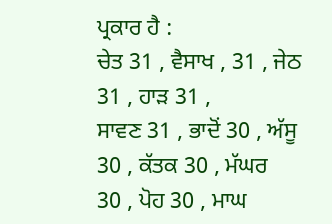ਪ੍ਰਕਾਰ ਹੈ :
ਚੇਤ 31 , ਵੈਸਾਖ , 31 , ਜੇਠ 31 , ਹਾੜ 31 ,
ਸਾਵਣ 31 , ਭਾਦੋਂ 30 , ਅੱਸੂ 30 , ਕੱਤਕ 30 , ਮੱਘਰ
30 , ਪੋਹ 30 , ਮਾਘ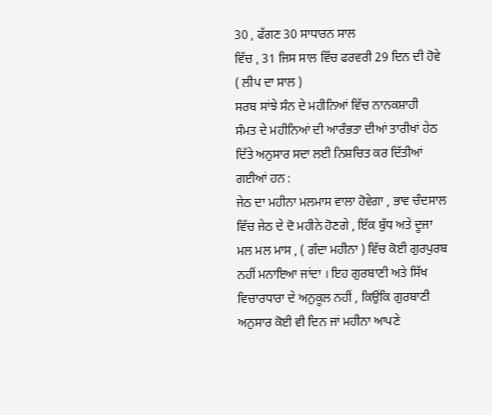30 , ਫੱਗਣ 30 ਸਾਧਾਰਨ ਸਾਲ
ਵਿੱਚ , 31 ਜਿਸ ਸਾਲ ਵਿੱਚ ਫਰਵਰੀ 29 ਦਿਨ ਦੀ ਹੋਵੇ
( ਲੀਪ ਦਾ ਸਾਲ )
ਸਰਬ ਸਾਂਝੇ ਸੰਨ ਦੇ ਮਹੀਨਿਆਂ ਵਿੱਚ ਨਾਨਕਸ਼ਾਹੀ
ਸੰਮਤ ਦੇ ਮਹੀਨਿਆਂ ਦੀ ਆਰੰਭਤਾ ਦੀਆਂ ਤਾਰੀਖਾਂ ਹੇਠ
ਦਿੱਤੇ ਅਨੁਸਾਰ ਸਦਾ ਲਈ ਨਿਸ਼ਚਿਤ ਕਰ ਦਿੱਤੀਆਂ
ਗਈਆਂ ਹਨ :
ਜੇਠ ਦਾ ਮਹੀਨਾ ਮਲਮਾਸ ਵਾਲਾ ਹੋਵੇਗਾ , ਭਾਵ ਚੰਦਸਾਲ
ਵਿੱਚ ਜੇਠ ਦੇ ਦੋ ਮਹੀਨੇ ਹੋਣਗੇ , ਇੱਕ ਬੁੱਧ ਅਤੇ ਦੂਜਾ
ਮਲ ਮਲ ਮਾਸ , ( ਗੰਦਾ ਮਹੀਨਾ ) ਵਿੱਚ ਕੋਈ ਗੁਰਪੁਰਬ
ਨਹੀਂ ਮਨਾਇਆ ਜਾਂਦਾ । ਇਹ ਗੁਰਬਾਣੀ ਅਤੇ ਸਿੱਖ
ਵਿਚਾਰਧਾਰਾ ਦੇ ਅਨੁਕੂਲ ਨਹੀਂ , ਕਿਉਂਕਿ ਗੁਰਬਾਣੀ
ਅਨੁਸਾਰ ਕੋਈ ਵੀ ਦਿਨ ਜਾਂ ਮਹੀਨਾ ਆਪਣੇ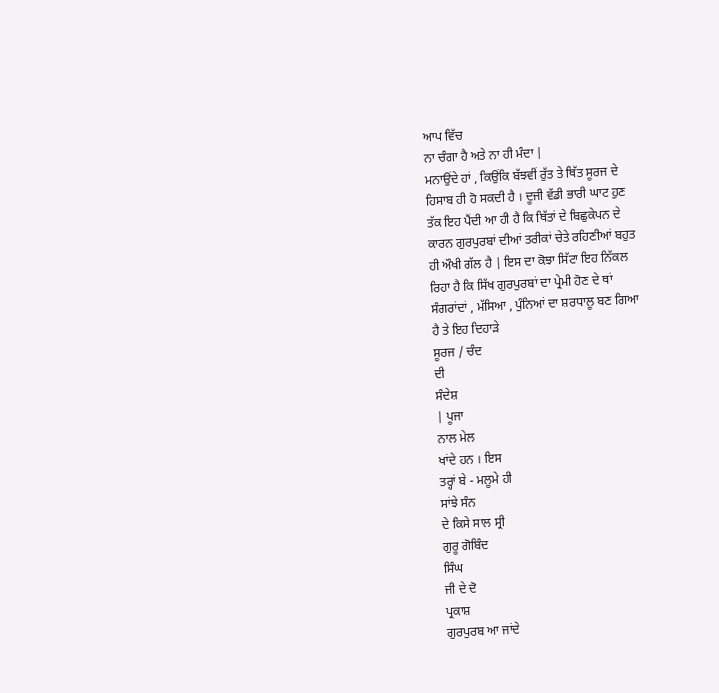ਆਪ ਵਿੱਚ
ਨਾ ਚੰਗਾ ਹੈ ਅਤੇ ਨਾ ਹੀ ਮੰਦਾ |
ਮਨਾਉਂਦੇ ਹਾਂ , ਕਿਉਂਕਿ ਬੱਝਵੀਂ ਰੁੱਤ ਤੇ ਥਿੱਤ ਸੂਰਜ ਦੇ
ਹਿਸਾਬ ਹੀ ਹੋ ਸਕਦੀ ਹੈ । ਦੂਜੀ ਵੱਡੀ ਭਾਰੀ ਘਾਟ ਹੁਣ
ਤੱਕ ਇਹ ਪੈਂਦੀ ਆ ਹੀ ਹੈ ਕਿ ਥਿੱਤਾਂ ਦੇ ਬਿਛੁਕੇਪਨ ਦੇ
ਕਾਰਨ ਗੁਰਪੁਰਬਾਂ ਦੀਆਂ ਤਰੀਕਾਂ ਚੇਤੇ ਰਹਿਣੀਆਂ ਬਹੁਤ
ਹੀ ਔਖੀ ਗੱਲ ਹੈ | ਇਸ ਦਾ ਕੋਝਾ ਸਿੱਟਾ ਇਹ ਨਿੱਕਲ
ਰਿਹਾ ਹੈ ਕਿ ਸਿੱਖ ਗੁਰਪੁਰਬਾਂ ਦਾ ਪ੍ਰੇਮੀ ਹੋਣ ਦੇ ਥਾਂ
ਸੰਗਰਾਂਦਾਂ , ਮੱਸਿਆ , ਪੁੰਨਿਆਂ ਦਾ ਸ਼ਰਧਾਲੂ ਬਣ ਗਿਆ
ਹੈ ਤੇ ਇਹ ਦਿਹਾੜੇ
ਸੂਰਜ / ਚੰਦ
ਦੀ
ਸੰਦੇਸ਼
| ਪੂਜਾ
ਨਾਲ ਮੇਲ
ਖਾਂਦੇ ਹਨ । ਇਸ
ਤਰ੍ਹਾਂ ਬੇ - ਮਲੂਮੇ ਹੀ
ਸਾਂਝੇ ਸੰਨ
ਦੇ ਕਿਸੇ ਸਾਲ ਸ੍ਰੀ
ਗੁਰੂ ਗੋਬਿੰਦ
ਸਿੰਘ
ਜੀ ਦੇ ਦੋ
ਪ੍ਰਕਾਸ਼
ਗੁਰਪੁਰਬ ਆ ਜਾਂਦੇ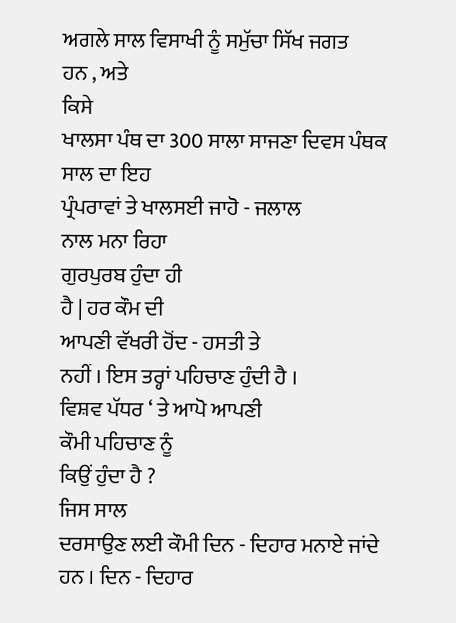ਅਗਲੇ ਸਾਲ ਵਿਸਾਖੀ ਨੂੰ ਸਮੁੱਚਾ ਸਿੱਖ ਜਗਤ
ਹਨ , ਅਤੇ
ਕਿਸੇ
ਖਾਲਸਾ ਪੰਥ ਦਾ 300 ਸਾਲਾ ਸਾਜਣਾ ਦਿਵਸ ਪੰਥਕ
ਸਾਲ ਦਾ ਇਹ
ਪ੍ਰੰਪਰਾਵਾਂ ਤੇ ਖਾਲਸਈ ਜਾਹੋ - ਜਲਾਲ
ਨਾਲ ਮਨਾ ਰਿਹਾ
ਗੁਰਪੁਰਬ ਹੁੰਦਾ ਹੀ
ਹੈ | ਹਰ ਕੌਮ ਦੀ
ਆਪਣੀ ਵੱਖਰੀ ਹੋਂਦ - ਹਸਤੀ ਤੇ
ਨਹੀਂ । ਇਸ ਤਰ੍ਹਾਂ ਪਹਿਚਾਣ ਹੁੰਦੀ ਹੈ ।
ਵਿਸ਼ਵ ਪੱਧਰ ‘ ਤੇ ਆਪੋ ਆਪਣੀ
ਕੌਮੀ ਪਹਿਚਾਣ ਨੂੰ
ਕਿਉਂ ਹੁੰਦਾ ਹੈ ?
ਜਿਸ ਸਾਲ
ਦਰਸਾਉਣ ਲਈ ਕੌਮੀ ਦਿਨ - ਦਿਹਾਰ ਮਨਾਏ ਜਾਂਦੇ ਹਨ । ਦਿਨ - ਦਿਹਾਰ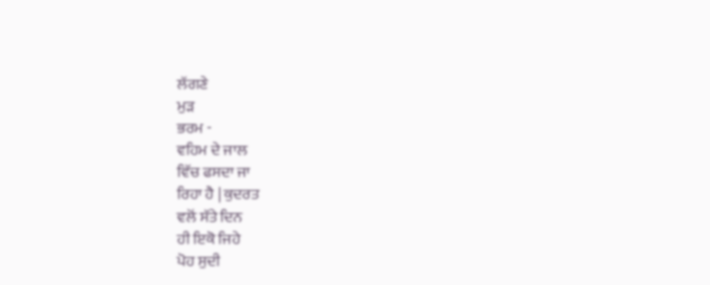ਲੱਗਣੇ
ਮੁੜ
ਭਰਮ -
ਵਹਿਮ ਦੇ ਜਾਲ
ਵਿੱਚ ਫਸਦਾ ਜਾ
ਰਿਹਾ ਹੈ | ਕੁਦਰਤ
ਵਲੋਂ ਸੱਤੇ ਦਿਨ
ਹੀ ਇਕੋ ਜਿਹੇ
ਪੋਹ ਸੁਦੀ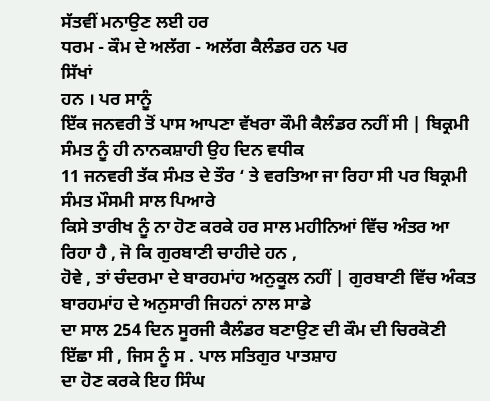ਸੱਤਵੀਂ ਮਨਾਉਣ ਲਈ ਹਰ
ਧਰਮ - ਕੌਮ ਦੇ ਅਲੱਗ - ਅਲੱਗ ਕੈਲੰਡਰ ਹਨ ਪਰ
ਸਿੱਖਾਂ
ਹਨ । ਪਰ ਸਾਨੂੰ
ਇੱਕ ਜਨਵਰੀ ਤੋਂ ਪਾਸ ਆਪਣਾ ਵੱਖਰਾ ਕੌਮੀ ਕੈਲੰਡਰ ਨਹੀਂ ਸੀ | ਬਿਕ੍ਰਮੀ ਸੰਮਤ ਨੂੰ ਹੀ ਨਾਨਕਸ਼ਾਹੀ ਉਹ ਦਿਨ ਵਧੀਕ
11 ਜਨਵਰੀ ਤੱਕ ਸੰਮਤ ਦੇ ਤੌਰ ‘ ਤੇ ਵਰਤਿਆ ਜਾ ਰਿਹਾ ਸੀ ਪਰ ਬਿਕ੍ਰਮੀ ਸੰਮਤ ਮੌਸਮੀ ਸਾਲ ਪਿਆਰੇ
ਕਿਸੇ ਤਾਰੀਖ ਨੂੰ ਨਾ ਹੋਣ ਕਰਕੇ ਹਰ ਸਾਲ ਮਹੀਨਿਆਂ ਵਿੱਚ ਅੰਤਰ ਆ ਰਿਹਾ ਹੈ , ਜੋ ਕਿ ਗੁਰਬਾਣੀ ਚਾਹੀਦੇ ਹਨ ,
ਹੋਵੇ , ਤਾਂ ਚੰਦਰਮਾ ਦੇ ਬਾਰਹਮਾਂਹ ਅਨੁਕੂਲ ਨਹੀਂ | ਗੁਰਬਾਣੀ ਵਿੱਚ ਅੰਕਤ ਬਾਰਹਮਾਂਹ ਦੇ ਅਨੁਸਾਰੀ ਜਿਹਨਾਂ ਨਾਲ ਸਾਡੇ
ਦਾ ਸਾਲ 254 ਦਿਨ ਸੂਰਜੀ ਕੈਲੰਡਰ ਬਣਾਉਣ ਦੀ ਕੌਮ ਦੀ ਚਿਰਕੋਣੀ ਇੱਛਾ ਸੀ , ਜਿਸ ਨੂੰ ਸ . ਪਾਲ ਸਤਿਗੁਰ ਪਾਤਸ਼ਾਹ
ਦਾ ਹੋਣ ਕਰਕੇ ਇਹ ਸਿੰਘ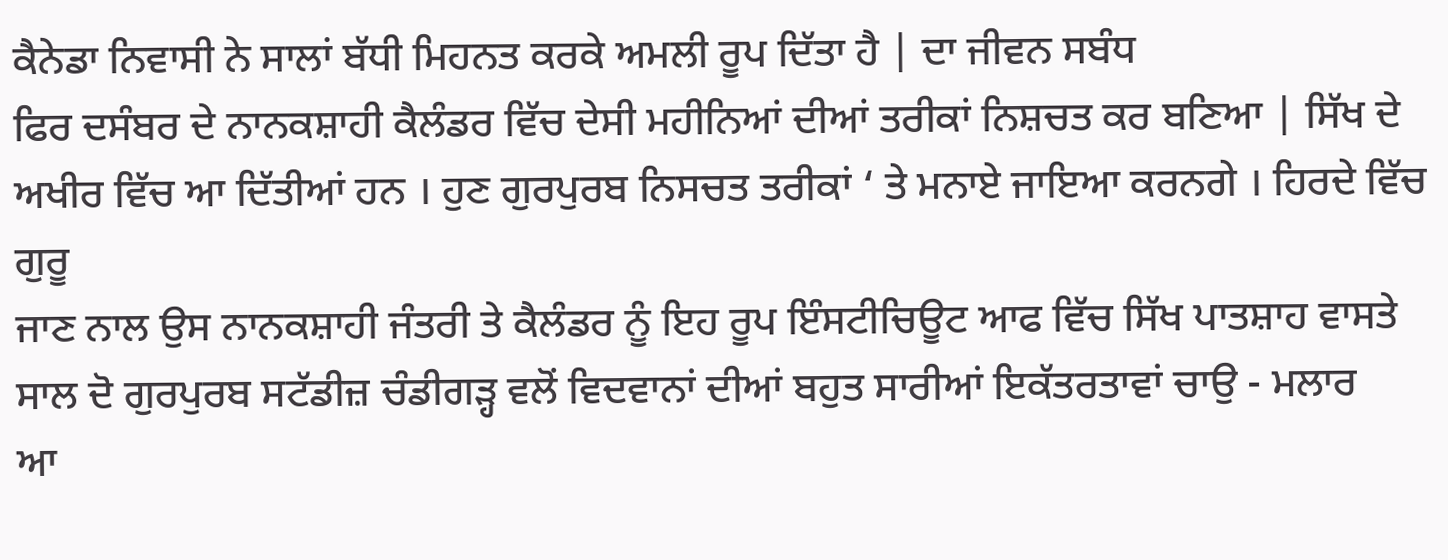ਕੈਨੇਡਾ ਨਿਵਾਸੀ ਨੇ ਸਾਲਾਂ ਬੱਧੀ ਮਿਹਨਤ ਕਰਕੇ ਅਮਲੀ ਰੂਪ ਦਿੱਤਾ ਹੈ | ਦਾ ਜੀਵਨ ਸਬੰਧ
ਫਿਰ ਦਸੰਬਰ ਦੇ ਨਾਨਕਸ਼ਾਹੀ ਕੈਲੰਡਰ ਵਿੱਚ ਦੇਸੀ ਮਹੀਨਿਆਂ ਦੀਆਂ ਤਰੀਕਾਂ ਨਿਸ਼ਚਤ ਕਰ ਬਣਿਆ | ਸਿੱਖ ਦੇ
ਅਖੀਰ ਵਿੱਚ ਆ ਦਿੱਤੀਆਂ ਹਨ । ਹੁਣ ਗੁਰਪੁਰਬ ਨਿਸਚਤ ਤਰੀਕਾਂ ‘ ਤੇ ਮਨਾਏ ਜਾਇਆ ਕਰਨਗੇ । ਹਿਰਦੇ ਵਿੱਚ ਗੁਰੂ
ਜਾਣ ਨਾਲ ਉਸ ਨਾਨਕਸ਼ਾਹੀ ਜੰਤਰੀ ਤੇ ਕੈਲੰਡਰ ਨੂੰ ਇਹ ਰੂਪ ਇੰਸਟੀਚਿਊਟ ਆਫ ਵਿੱਚ ਸਿੱਖ ਪਾਤਸ਼ਾਹ ਵਾਸਤੇ
ਸਾਲ ਦੋ ਗੁਰਪੁਰਬ ਸਟੱਡੀਜ਼ ਚੰਡੀਗੜ੍ਹ ਵਲੋਂ ਵਿਦਵਾਨਾਂ ਦੀਆਂ ਬਹੁਤ ਸਾਰੀਆਂ ਇਕੱਤਰਤਾਵਾਂ ਚਾਉ - ਮਲਾਰ
ਆ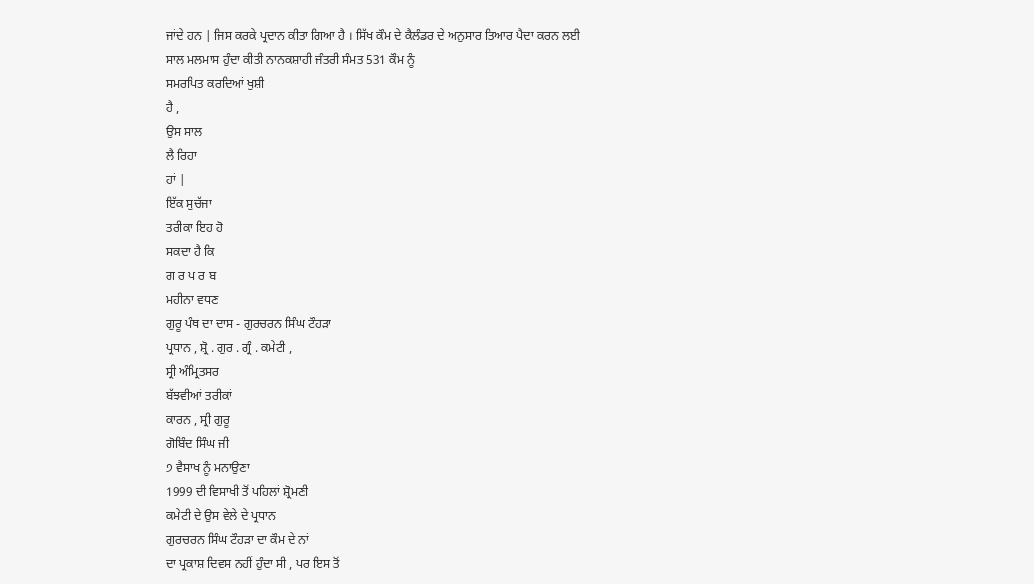ਜਾਂਦੇ ਹਨ | ਜਿਸ ਕਰਕੇ ਪ੍ਰਦਾਨ ਕੀਤਾ ਗਿਆ ਹੈ । ਸਿੱਖ ਕੌਮ ਦੇ ਕੈਲੰਡਰ ਦੇ ਅਨੁਸਾਰ ਤਿਆਰ ਪੈਦਾ ਕਰਨ ਲਈ
ਸਾਲ ਮਲਮਾਸ ਹੁੰਦਾ ਕੀਤੀ ਨਾਨਕਸ਼ਾਹੀ ਜੰਤਰੀ ਸੰਮਤ 531 ਕੌਮ ਨੂੰ
ਸਮਰਪਿਤ ਕਰਦਿਆਂ ਖੁਸ਼ੀ
ਹੈ ,
ਉਸ ਸਾਲ
ਲੈ ਰਿਹਾ
ਹਾਂ |
ਇੱਕ ਸੁਚੱਜਾ
ਤਰੀਕਾ ਇਹ ਹੋ
ਸਕਦਾ ਹੈ ਕਿ
ਗ ਰ ਪ ਰ ਬ
ਮਹੀਨਾ ਵਧਣ
ਗੁਰੂ ਪੰਥ ਦਾ ਦਾਸ - ਗੁਰਚਰਨ ਸਿੰਘ ਟੌਹੜਾ
ਪ੍ਰਧਾਨ , ਸ਼੍ਰੋ . ਗੁਰ . ਗ੍ਰੰ . ਕਮੇਟੀ ,
ਸ੍ਰੀ ਅੰਮ੍ਰਿਤਸਰ
ਬੱਝਵੀਆਂ ਤਰੀਕਾਂ
ਕਾਰਨ , ਸ੍ਰੀ ਗੁਰੂ
ਗੋਬਿੰਦ ਸਿੰਘ ਜੀ
੭ ਵੈਸਾਖ ਨੂੰ ਮਨਾਉਣਾ
1999 ਦੀ ਵਿਸਾਖੀ ਤੋਂ ਪਹਿਲਾਂ ਸ਼੍ਰੋਮਣੀ
ਕਮੇਟੀ ਦੇ ਉਸ ਵੇਲੇ ਦੇ ਪ੍ਰਧਾਨ
ਗੁਰਚਰਨ ਸਿੰਘ ਟੌਹੜਾ ਦਾ ਕੌਮ ਦੇ ਨਾਂ
ਦਾ ਪ੍ਰਕਾਸ਼ ਦਿਵਸ ਨਹੀਂ ਹੁੰਦਾ ਸੀ , ਪਰ ਇਸ ਤੋਂ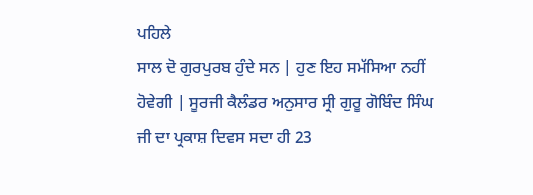ਪਹਿਲੇ
ਸਾਲ ਦੋ ਗੁਰਪੁਰਬ ਹੁੰਦੇ ਸਨ | ਹੁਣ ਇਹ ਸਮੱਸਿਆ ਨਹੀਂ
ਹੋਵੇਗੀ | ਸੂਰਜੀ ਕੈਲੰਡਰ ਅਨੁਸਾਰ ਸ੍ਰੀ ਗੁਰੂ ਗੋਬਿੰਦ ਸਿੰਘ
ਜੀ ਦਾ ਪ੍ਰਕਾਸ਼ ਦਿਵਸ ਸਦਾ ਹੀ 23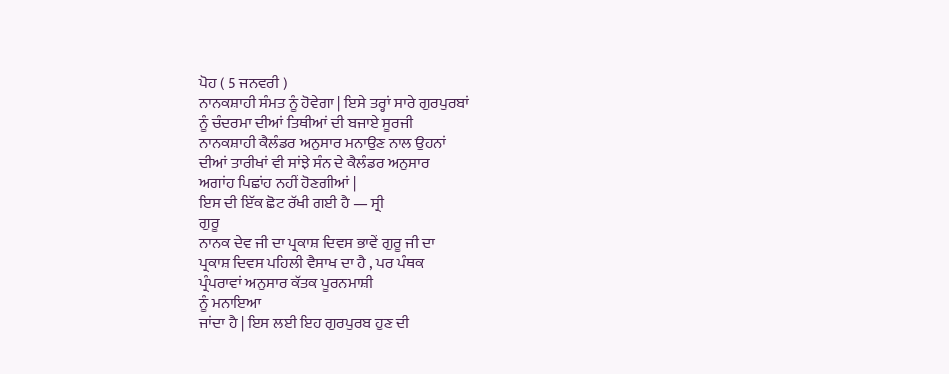ਪੋਹ ( 5 ਜਨਵਰੀ )
ਨਾਨਕਸ਼ਾਹੀ ਸੰਮਤ ਨੂੰ ਹੋਵੇਗਾ | ਇਸੇ ਤਰ੍ਹਾਂ ਸਾਰੇ ਗੁਰਪੁਰਬਾਂ
ਨੂੰ ਚੰਦਰਮਾ ਦੀਆਂ ਤਿਥੀਆਂ ਦੀ ਬਜਾਏ ਸੂਰਜੀ
ਨਾਨਕਸ਼ਾਹੀ ਕੈਲੰਡਰ ਅਨੁਸਾਰ ਮਨਾਉਣ ਨਾਲ ਉਹਨਾਂ
ਦੀਆਂ ਤਾਰੀਖਾਂ ਵੀ ਸਾਂਝੇ ਸੰਨ ਦੇ ਕੈਲੰਡਰ ਅਨੁਸਾਰ
ਅਗਾਂਹ ਪਿਛਾਂਹ ਨਹੀਂ ਹੋਣਗੀਆਂ |
ਇਸ ਦੀ ਇੱਕ ਛੋਟ ਰੱਖੀ ਗਈ ਹੈ — ਸ੍ਰੀ
ਗੁਰੂ
ਨਾਨਕ ਦੇਵ ਜੀ ਦਾ ਪ੍ਰਕਾਸ਼ ਦਿਵਸ ਭਾਵੇਂ ਗੁਰੂ ਜੀ ਦਾ
ਪ੍ਰਕਾਸ਼ ਦਿਵਸ ਪਹਿਲੀ ਵੈਸਾਖ ਦਾ ਹੈ , ਪਰ ਪੰਥਕ
ਪ੍ਰੰਪਰਾਵਾਂ ਅਨੁਸਾਰ ਕੱਤਕ ਪੂਰਨਮਾਸ਼ੀ
ਨੂੰ ਮਨਾਇਆ
ਜਾਂਦਾ ਹੈ | ਇਸ ਲਈ ਇਹ ਗੁਰਪੁਰਬ ਹੁਣ ਦੀ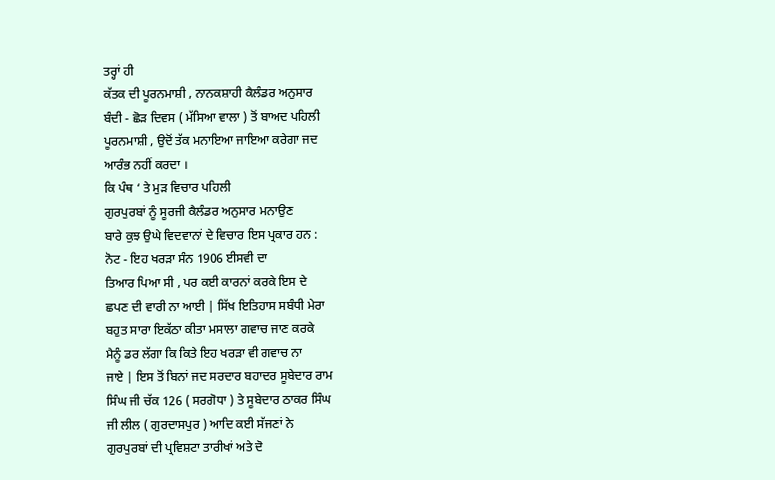ਤਰ੍ਹਾਂ ਹੀ
ਕੱਤਕ ਦੀ ਪੂਰਨਮਾਸ਼ੀ , ਨਾਨਕਸ਼ਾਹੀ ਕੈਲੰਡਰ ਅਨੁਸਾਰ
ਬੰਦੀ - ਛੋੜ ਦਿਵਸ ( ਮੱਸਿਆ ਵਾਲਾ ) ਤੋਂ ਬਾਅਦ ਪਹਿਲੀ
ਪੂਰਨਮਾਸ਼ੀ , ਉਦੋਂ ਤੱਕ ਮਨਾਇਆ ਜਾਇਆ ਕਰੇਗਾ ਜਦ
ਆਰੰਭ ਨਹੀਂ ਕਰਦਾ ।
ਕਿ ਪੰਥ ‘ ਤੇ ਮੁੜ ਵਿਚਾਰ ਪਹਿਲੀ
ਗੁਰਪੁਰਬਾਂ ਨੂੰ ਸੂਰਜੀ ਕੈਲੰਡਰ ਅਨੁਸਾਰ ਮਨਾਉਣ
ਬਾਰੇ ਕੁਝ ਉਘੇ ਵਿਦਵਾਨਾਂ ਦੇ ਵਿਚਾਰ ਇਸ ਪ੍ਰਕਾਰ ਹਨ :
ਨੋਟ - ਇਹ ਖਰੜਾ ਸੰਨ 1906 ਈਸਵੀ ਦਾ
ਤਿਆਰ ਪਿਆ ਸੀ , ਪਰ ਕਈ ਕਾਰਨਾਂ ਕਰਕੇ ਇਸ ਦੇ
ਛਪਣ ਦੀ ਵਾਰੀ ਨਾ ਆਈ | ਸਿੱਖ ਇਤਿਹਾਸ ਸਬੰਧੀ ਮੇਰਾ
ਬਹੁਤ ਸਾਰਾ ਇਕੱਠਾ ਕੀਤਾ ਮਸਾਲਾ ਗਵਾਚ ਜਾਣ ਕਰਕੇ
ਮੈਨੂੰ ਡਰ ਲੱਗਾ ਕਿ ਕਿਤੇ ਇਹ ਖਰੜਾ ਵੀ ਗਵਾਚ ਨਾ
ਜਾਏ | ਇਸ ਤੋਂ ਬਿਨਾਂ ਜਦ ਸਰਦਾਰ ਬਹਾਦਰ ਸੂਬੇਦਾਰ ਰਾਮ
ਸਿੰਘ ਜੀ ਚੱਕ 126 ( ਸਰਗੋਧਾ ) ਤੇ ਸੂਬੇਦਾਰ ਠਾਕਰ ਸਿੰਘ
ਜੀ ਲੀਲ ( ਗੁਰਦਾਸਪੁਰ ) ਆਦਿ ਕਈ ਸੱਜਣਾਂ ਨੇ
ਗੁਰਪੁਰਬਾਂ ਦੀ ਪ੍ਰਵਿਸ਼ਟਾ ਤਾਰੀਖਾਂ ਅਤੇ ਦੋ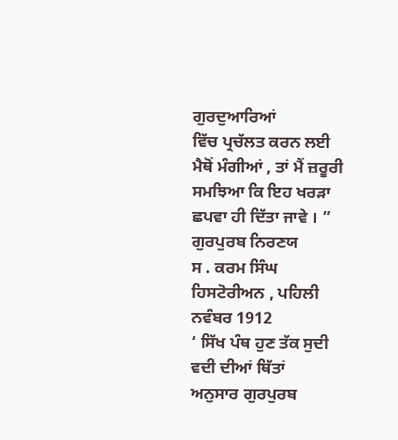ਗੁਰਦੁਆਰਿਆਂ
ਵਿੱਚ ਪ੍ਰਚੱਲਤ ਕਰਨ ਲਈ ਮੈਥੋਂ ਮੰਗੀਆਂ , ਤਾਂ ਮੈਂ ਜ਼ਰੂਰੀ
ਸਮਝਿਆ ਕਿ ਇਹ ਖਰੜਾ ਛਪਵਾ ਹੀ ਦਿੱਤਾ ਜਾਵੇ । ”
ਗੁਰਪੁਰਬ ਨਿਰਣਯ
ਸ . ਕਰਮ ਸਿੰਘ ਹਿਸਟੋਰੀਅਨ , ਪਹਿਲੀ
ਨਵੰਬਰ 1912
‘ ਸਿੱਖ ਪੰਥ ਹੁਣ ਤੱਕ ਸੁਦੀ ਵਦੀ ਦੀਆਂ ਥਿੱਤਾਂ
ਅਨੁਸਾਰ ਗੁਰਪੁਰਬ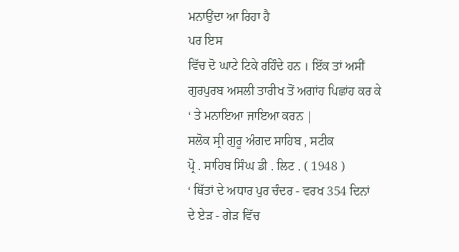ਮਨਾਉਂਦਾ ਆ ਰਿਹਾ ਹੈ
ਪਰ ਇਸ
ਵਿੱਚ ਦੋ ਘਾਟੇ ਟਿਕੇ ਰਹਿੰਦੇ ਹਨ । ਇੱਕ ਤਾਂ ਅਸੀਂ
ਗੁਰਪੁਰਬ ਅਸਲੀ ਤਾਰੀਖ ਤੋਂ ਅਗਾਂਹ ਪਿਛਾਂਹ ਕਰ ਕੇ
‘ ਤੇ ਮਨਾਇਆ ਜਾਇਆ ਕਰਨ |
ਸਲੋਕ ਸ੍ਰੀ ਗੁਰੂ ਅੰਗਦ ਸਾਹਿਬ , ਸਟੀਕ
ਪ੍ਰੋ . ਸਾਹਿਬ ਸਿੰਘ ਡੀ . ਲਿਟ . ( 1948 )
‘ ਥਿੱਤਾਂ ਦੇ ਅਧਾਰ ਪੁਰ ਚੰਦਰ - ਵਰਖ 354 ਦਿਨਾਂ
ਦੇ ਏੜ - ਗੇੜ ਵਿੱਚ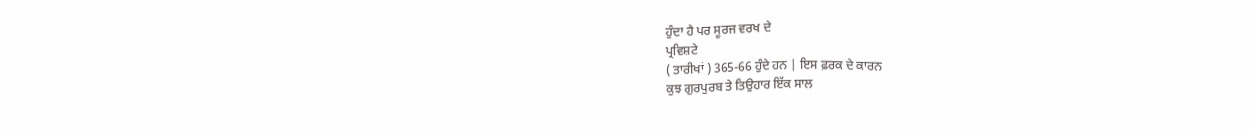ਹੁੰਦਾ ਹੈ ਪਰ ਸੂਰਜ ਵਰਖ ਦੇ
ਪ੍ਰਵਿਸ਼ਟੇ
( ਤਾਰੀਖਾਂ ) 365-66 ਹੁੰਦੇ ਹਨ | ਇਸ ਫ਼ਰਕ ਦੇ ਕਾਰਨ
ਕੁਝ ਗੁਰਪੁਰਬ ਤੇ ਤਿਉਹਾਰ ਇੱਕ ਸਾਲ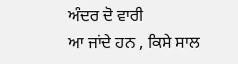ਅੰਦਰ ਦੋ ਵਾਰੀ
ਆ ਜਾਂਦੇ ਹਨ , ਕਿਸੇ ਸਾਲ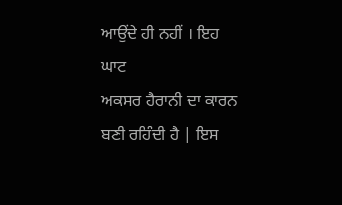ਆਉਂਦੇ ਹੀ ਨਹੀਂ । ਇਹ ਘਾਟ
ਅਕਸਰ ਹੈਰਾਨੀ ਦਾ ਕਾਰਨ ਬਣੀ ਰਹਿੰਦੀ ਹੈ | ਇਸ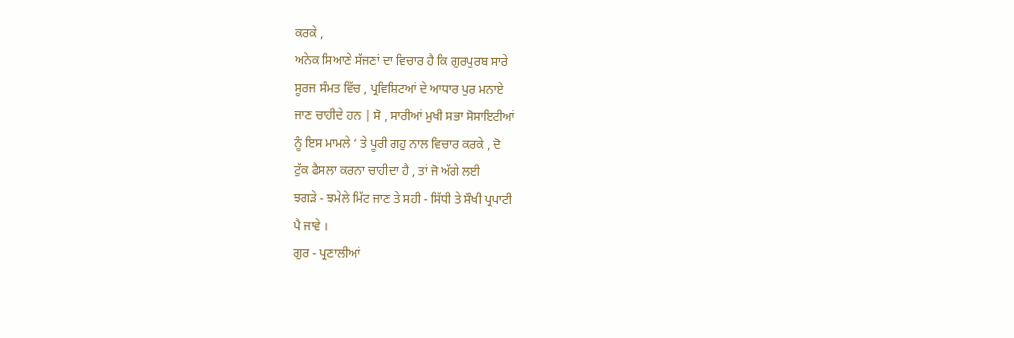ਕਰਕੇ ,
ਅਨੇਕ ਸਿਆਣੇ ਸੱਜਣਾਂ ਦਾ ਵਿਚਾਰ ਹੈ ਕਿ ਗੁਰਪੁਰਬ ਸਾਰੇ
ਸੂਰਜ ਸੰਮਤ ਵਿੱਚ , ਪ੍ਰਵਿਸ਼ਿਟਆਂ ਦੇ ਆਧਾਰ ਪੁਰ ਮਨਾਏ
ਜਾਣ ਚਾਹੀਦੇ ਹਨ | ਸੋ , ਸਾਰੀਆਂ ਮੁਖੀ ਸਭਾ ਸੋਸਾਇਟੀਆਂ
ਨੂੰ ਇਸ ਮਾਮਲੇ ‘ ਤੇ ਪੂਰੀ ਗਹੁ ਨਾਲ ਵਿਚਾਰ ਕਰਕੇ , ਦੋ
ਟੁੱਕ ਫੈਸਲਾ ਕਰਨਾ ਚਾਹੀਦਾ ਹੈ , ਤਾਂ ਜੋ ਅੱਗੇ ਲਈ
ਝਗੜੇ - ਝਮੇਲੇ ਮਿੱਟ ਜਾਣ ਤੇ ਸਹੀ - ਸਿੱਧੀ ਤੇ ਸੌਖੀ ਪ੍ਰਪਾਟੀ
ਪੈ ਜਾਵੇ ।
ਗੁਰ - ਪ੍ਰਣਾਲੀਆਂ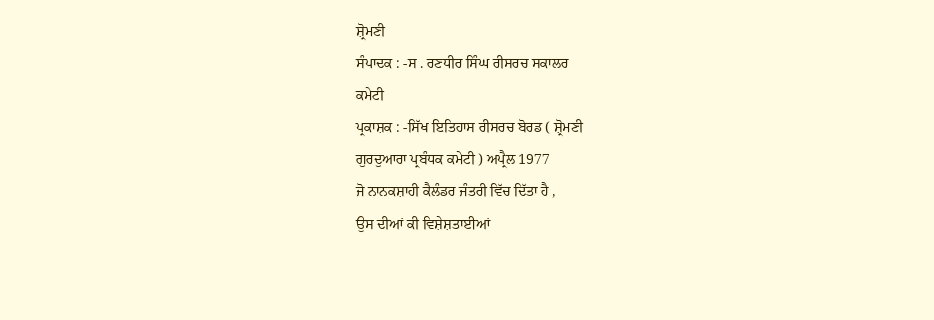ਸ਼੍ਰੋਮਣੀ
ਸੰਪਾਦਕ : -ਸ . ਰਣਧੀਰ ਸਿੰਘ ਰੀਸਰਚ ਸਕਾਲਰ
ਕਮੇਟੀ
ਪ੍ਰਕਾਸ਼ਕ : -ਸਿੱਖ ਇਤਿਹਾਸ ਰੀਸਰਚ ਬੋਰਡ ( ਸ਼੍ਰੋਮਣੀ
ਗੁਰਦੁਆਰਾ ਪ੍ਰਬੰਧਕ ਕਮੇਟੀ ) ਅਪ੍ਰੈਲ 1977
ਜੋ ਨਾਨਕਸ਼ਾਹੀ ਕੈਲੰਡਰ ਜੰਤਰੀ ਵਿੱਚ ਦਿੱਤਾ ਹੈ ,
ਉਸ ਦੀਆਂ ਕੀ ਵਿਸ਼ੇਸ਼ਤਾਈਆਂ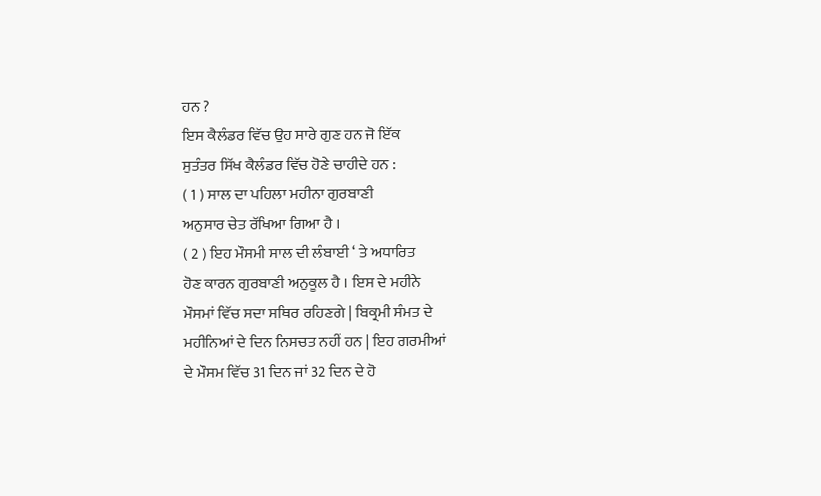ਹਨ ?
ਇਸ ਕੈਲੰਡਰ ਵਿੱਚ ਉਹ ਸਾਰੇ ਗੁਣ ਹਨ ਜੋ ਇੱਕ
ਸੁਤੰਤਰ ਸਿੱਖ ਕੈਲੰਡਰ ਵਿੱਚ ਹੋਣੇ ਚਾਹੀਦੇ ਹਨ :
( 1 ) ਸਾਲ ਦਾ ਪਹਿਲਾ ਮਹੀਨਾ ਗੁਰਬਾਣੀ
ਅਨੁਸਾਰ ਚੇਤ ਰੱਖਿਆ ਗਿਆ ਹੈ ।
( 2 ) ਇਹ ਮੌਸਮੀ ਸਾਲ ਦੀ ਲੰਬਾਈ ‘ ਤੇ ਅਧਾਰਿਤ
ਹੋਣ ਕਾਰਨ ਗੁਰਬਾਣੀ ਅਨੁਕੂਲ ਹੈ । ਇਸ ਦੇ ਮਹੀਨੇ
ਮੌਸਮਾਂ ਵਿੱਚ ਸਦਾ ਸਥਿਰ ਰਹਿਣਗੇ | ਬਿਕ੍ਰਮੀ ਸੰਮਤ ਦੇ
ਮਹੀਨਿਆਂ ਦੇ ਦਿਨ ਨਿਸਚਤ ਨਹੀਂ ਹਨ | ਇਹ ਗਰਮੀਆਂ
ਦੇ ਮੌਸਮ ਵਿੱਚ 31 ਦਿਨ ਜਾਂ 32 ਦਿਨ ਦੇ ਹੋ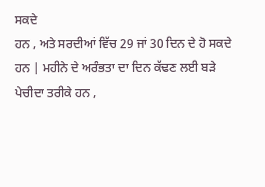ਸਕਦੇ
ਹਨ , ਅਤੇ ਸਰਦੀਆਂ ਵਿੱਚ 29 ਜਾਂ 30 ਦਿਨ ਦੇ ਹੋ ਸਕਦੇ
ਹਨ | ਮਹੀਨੇ ਦੇ ਅਰੰਭਤਾ ਦਾ ਦਿਨ ਕੱਢਣ ਲਈ ਬੜੇ
ਪੇਚੀਦਾ ਤਰੀਕੇ ਹਨ ,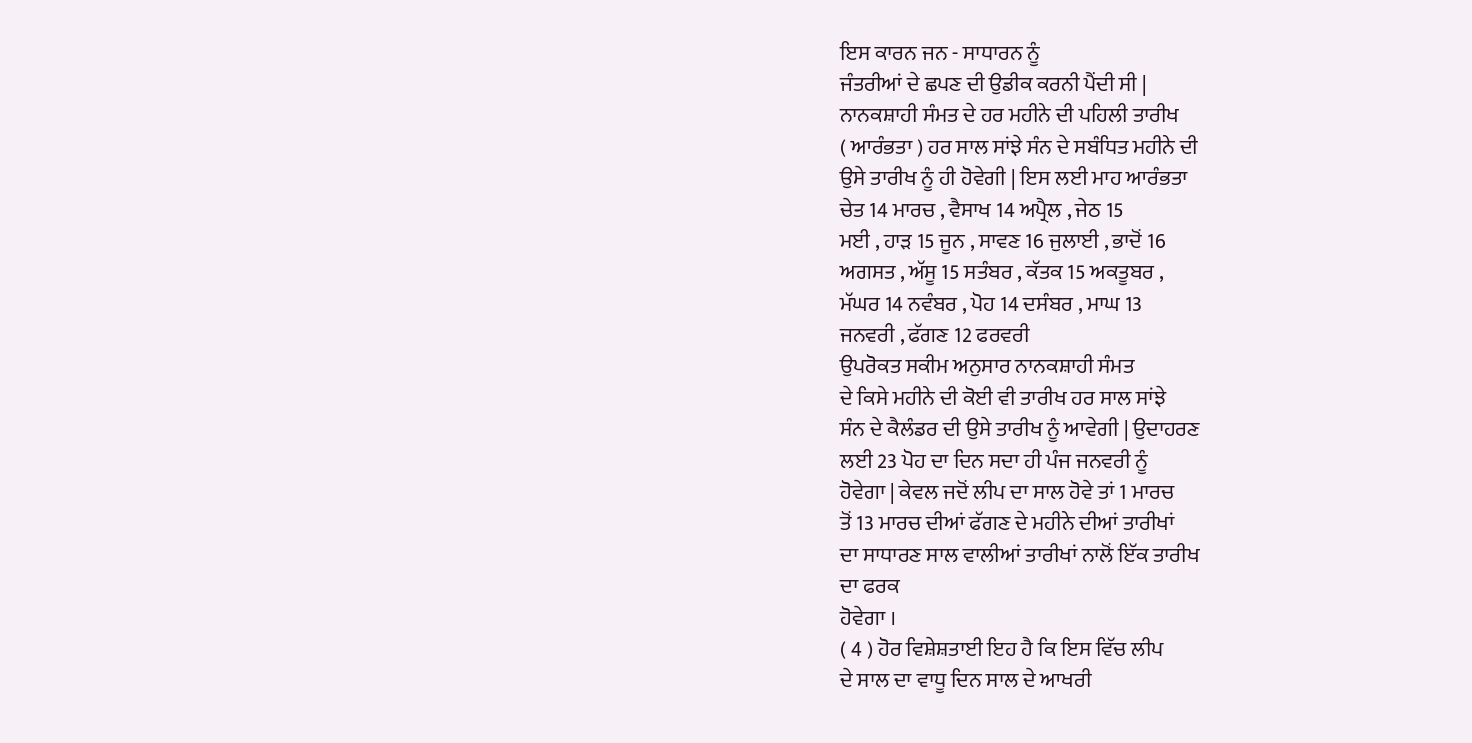ਇਸ ਕਾਰਨ ਜਨ - ਸਾਧਾਰਨ ਨੂੰ
ਜੰਤਰੀਆਂ ਦੇ ਛਪਣ ਦੀ ਉਡੀਕ ਕਰਨੀ ਪੈਂਦੀ ਸੀ |
ਨਾਨਕਸ਼ਾਹੀ ਸੰਮਤ ਦੇ ਹਰ ਮਹੀਨੇ ਦੀ ਪਹਿਲੀ ਤਾਰੀਖ
( ਆਰੰਭਤਾ ) ਹਰ ਸਾਲ ਸਾਂਝੇ ਸੰਨ ਦੇ ਸਬੰਧਿਤ ਮਹੀਨੇ ਦੀ
ਉਸੇ ਤਾਰੀਖ ਨੂੰ ਹੀ ਹੋਵੇਗੀ | ਇਸ ਲਈ ਮਾਹ ਆਰੰਭਤਾ
ਚੇਤ 14 ਮਾਰਚ , ਵੈਸਾਖ 14 ਅਪ੍ਰੈਲ , ਜੇਠ 15
ਮਈ , ਹਾੜ 15 ਜੂਨ , ਸਾਵਣ 16 ਜੁਲਾਈ , ਭਾਦੋਂ 16
ਅਗਸਤ , ਅੱਸੂ 15 ਸਤੰਬਰ , ਕੱਤਕ 15 ਅਕਤੂਬਰ ,
ਮੱਘਰ 14 ਨਵੰਬਰ , ਪੋਹ 14 ਦਸੰਬਰ , ਮਾਘ 13
ਜਨਵਰੀ , ਫੱਗਣ 12 ਫਰਵਰੀ
ਉਪਰੋਕਤ ਸਕੀਮ ਅਨੁਸਾਰ ਨਾਨਕਸ਼ਾਹੀ ਸੰਮਤ
ਦੇ ਕਿਸੇ ਮਹੀਨੇ ਦੀ ਕੋਈ ਵੀ ਤਾਰੀਖ ਹਰ ਸਾਲ ਸਾਂਝੇ
ਸੰਨ ਦੇ ਕੈਲੰਡਰ ਦੀ ਉਸੇ ਤਾਰੀਖ ਨੂੰ ਆਵੇਗੀ | ਉਦਾਹਰਣ
ਲਈ 23 ਪੋਹ ਦਾ ਦਿਨ ਸਦਾ ਹੀ ਪੰਜ ਜਨਵਰੀ ਨੂੰ
ਹੋਵੇਗਾ | ਕੇਵਲ ਜਦੋਂ ਲੀਪ ਦਾ ਸਾਲ ਹੋਵੇ ਤਾਂ 1 ਮਾਰਚ
ਤੋਂ 13 ਮਾਰਚ ਦੀਆਂ ਫੱਗਣ ਦੇ ਮਹੀਨੇ ਦੀਆਂ ਤਾਰੀਖਾਂ
ਦਾ ਸਾਧਾਰਣ ਸਾਲ ਵਾਲੀਆਂ ਤਾਰੀਖਾਂ ਨਾਲੋਂ ਇੱਕ ਤਾਰੀਖ
ਦਾ ਫਰਕ
ਹੋਵੇਗਾ ।
( 4 ) ਹੋਰ ਵਿਸ਼ੇਸ਼ਤਾਈ ਇਹ ਹੈ ਕਿ ਇਸ ਵਿੱਚ ਲੀਪ
ਦੇ ਸਾਲ ਦਾ ਵਾਧੂ ਦਿਨ ਸਾਲ ਦੇ ਆਖਰੀ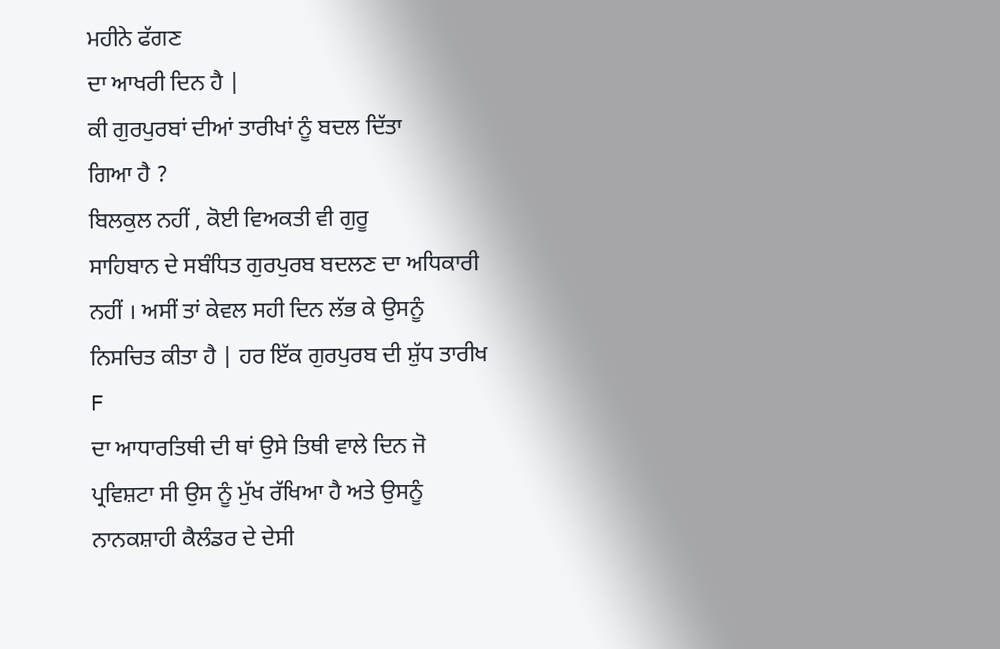ਮਹੀਨੇ ਫੱਗਣ
ਦਾ ਆਖਰੀ ਦਿਨ ਹੈ |
ਕੀ ਗੁਰਪੁਰਬਾਂ ਦੀਆਂ ਤਾਰੀਖਾਂ ਨੂੰ ਬਦਲ ਦਿੱਤਾ
ਗਿਆ ਹੈ ?
ਬਿਲਕੁਲ ਨਹੀਂ , ਕੋਈ ਵਿਅਕਤੀ ਵੀ ਗੁਰੂ
ਸਾਹਿਬਾਨ ਦੇ ਸਬੰਧਿਤ ਗੁਰਪੁਰਬ ਬਦਲਣ ਦਾ ਅਧਿਕਾਰੀ
ਨਹੀਂ । ਅਸੀਂ ਤਾਂ ਕੇਵਲ ਸਹੀ ਦਿਨ ਲੱਭ ਕੇ ਉਸਨੂੰ
ਨਿਸਚਿਤ ਕੀਤਾ ਹੈ | ਹਰ ਇੱਕ ਗੁਰਪੁਰਬ ਦੀ ਸ਼ੁੱਧ ਤਾਰੀਖ
F
ਦਾ ਆਧਾਰਤਿਥੀ ਦੀ ਥਾਂ ਉਸੇ ਤਿਥੀ ਵਾਲੇ ਦਿਨ ਜੋ
ਪ੍ਰਵਿਸ਼ਟਾ ਸੀ ਉਸ ਨੂੰ ਮੁੱਖ ਰੱਖਿਆ ਹੈ ਅਤੇ ਉਸਨੂੰ
ਨਾਨਕਸ਼ਾਹੀ ਕੈਲੰਡਰ ਦੇ ਦੇਸੀ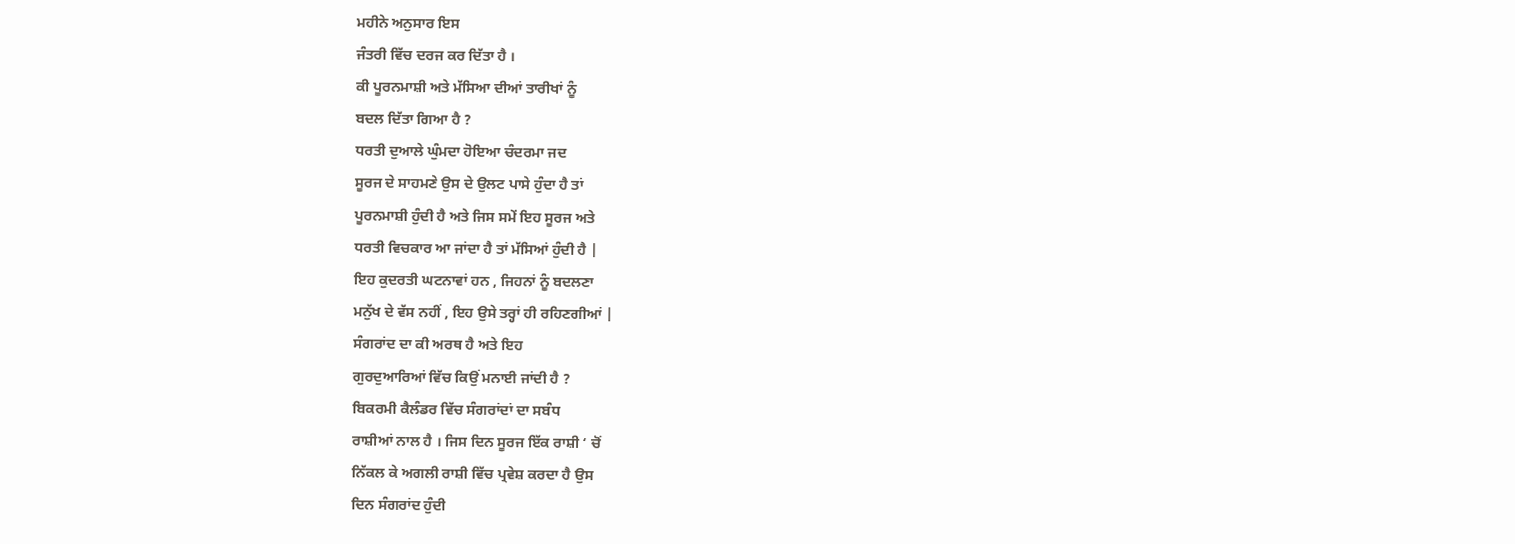ਮਹੀਨੇ ਅਨੁਸਾਰ ਇਸ
ਜੰਤਰੀ ਵਿੱਚ ਦਰਜ ਕਰ ਦਿੱਤਾ ਹੈ ।
ਕੀ ਪੂਰਨਮਾਸ਼ੀ ਅਤੇ ਮੱਸਿਆ ਦੀਆਂ ਤਾਰੀਖਾਂ ਨੂੰ
ਬਦਲ ਦਿੱਤਾ ਗਿਆ ਹੈ ?
ਧਰਤੀ ਦੁਆਲੇ ਘੁੰਮਦਾ ਹੋਇਆ ਚੰਦਰਮਾ ਜਦ
ਸੂਰਜ ਦੇ ਸਾਹਮਣੇ ਉਸ ਦੇ ਉਲਟ ਪਾਸੇ ਹੁੰਦਾ ਹੈ ਤਾਂ
ਪੂਰਨਮਾਸ਼ੀ ਹੁੰਦੀ ਹੈ ਅਤੇ ਜਿਸ ਸਮੇਂ ਇਹ ਸੂਰਜ ਅਤੇ
ਧਰਤੀ ਵਿਚਕਾਰ ਆ ਜਾਂਦਾ ਹੈ ਤਾਂ ਮੱਸਿਆਂ ਹੁੰਦੀ ਹੈ |
ਇਹ ਕੁਦਰਤੀ ਘਟਨਾਵਾਂ ਹਨ , ਜਿਹਨਾਂ ਨੂੰ ਬਦਲਣਾ
ਮਨੁੱਖ ਦੇ ਵੱਸ ਨਹੀਂ , ਇਹ ਉਸੇ ਤਰ੍ਹਾਂ ਹੀ ਰਹਿਣਗੀਆਂ |
ਸੰਗਰਾਂਦ ਦਾ ਕੀ ਅਰਥ ਹੈ ਅਤੇ ਇਹ
ਗੁਰਦੁਆਰਿਆਂ ਵਿੱਚ ਕਿਉਂ ਮਨਾਈ ਜਾਂਦੀ ਹੈ ?
ਬਿਕਰਮੀ ਕੈਲੰਡਰ ਵਿੱਚ ਸੰਗਰਾਂਦਾਂ ਦਾ ਸਬੰਧ
ਰਾਸ਼ੀਆਂ ਨਾਲ ਹੈ । ਜਿਸ ਦਿਨ ਸੂਰਜ ਇੱਕ ਰਾਸ਼ੀ ‘ ਚੋਂ
ਨਿੱਕਲ ਕੇ ਅਗਲੀ ਰਾਸ਼ੀ ਵਿੱਚ ਪ੍ਰਵੇਸ਼ ਕਰਦਾ ਹੈ ਉਸ
ਦਿਨ ਸੰਗਰਾਂਦ ਹੁੰਦੀ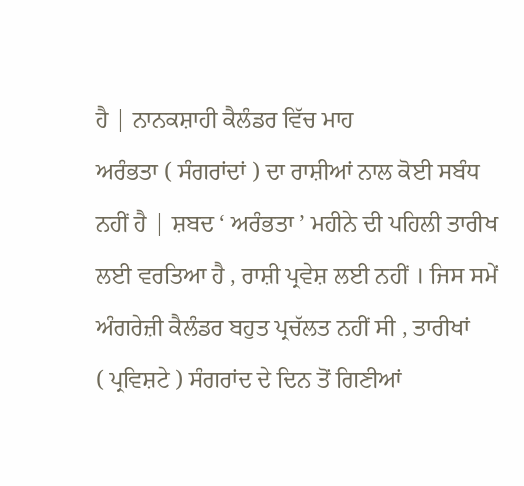ਹੈ | ਨਾਨਕਸ਼ਾਹੀ ਕੈਲੰਡਰ ਵਿੱਚ ਮਾਹ
ਅਰੰਭਤਾ ( ਸੰਗਰਾਂਦਾਂ ) ਦਾ ਰਾਸ਼ੀਆਂ ਨਾਲ ਕੋਈ ਸਬੰਧ
ਨਹੀਂ ਹੈ | ਸ਼ਬਦ ‘ ਅਰੰਭਤਾ ’ ਮਹੀਨੇ ਦੀ ਪਹਿਲੀ ਤਾਰੀਖ
ਲਈ ਵਰਤਿਆ ਹੈ , ਰਾਸ਼ੀ ਪ੍ਰਵੇਸ਼ ਲਈ ਨਹੀਂ । ਜਿਸ ਸਮੇਂ
ਅੰਗਰੇਜ਼ੀ ਕੈਲੰਡਰ ਬਹੁਤ ਪ੍ਰਚੱਲਤ ਨਹੀਂ ਸੀ , ਤਾਰੀਖਾਂ
( ਪ੍ਰਵਿਸ਼ਟੇ ) ਸੰਗਰਾਂਦ ਦੇ ਦਿਨ ਤੋਂ ਗਿਣੀਆਂ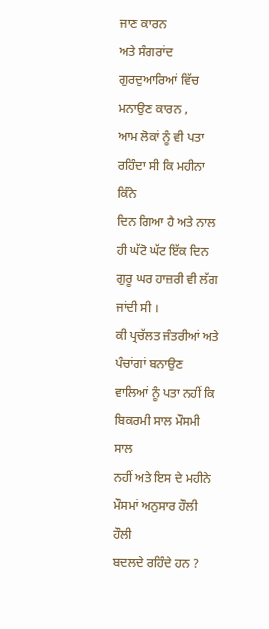ਜਾਣ ਕਾਰਨ
ਅਤੇ ਸੰਗਰਾਂਦ ਗੁਰਦੁਆਰਿਆਂ ਵਿੱਚ ਮਨਾਉਣ ਕਾਰਨ ,
ਆਮ ਲੋਕਾਂ ਨੂੰ ਵੀ ਪਤਾ ਰਹਿੰਦਾ ਸੀ ਕਿ ਮਹੀਨਾ ਕਿੰਨੇ
ਦਿਨ ਗਿਆ ਹੈ ਅਤੇ ਨਾਲ ਹੀ ਘੱਟੋ ਘੱਟ ਇੱਕ ਦਿਨ
ਗੁਰੂ ਘਰ ਹਾਜ਼ਰੀ ਵੀ ਲੱਗ ਜਾਂਦੀ ਸੀ ।
ਕੀ ਪ੍ਰਚੱਲਤ ਜੰਤਰੀਆਂ ਅਤੇ ਪੰਚਾਂਗਾਂ ਬਨਾਉਣ
ਵਾਲਿਆਂ ਨੂੰ ਪਤਾ ਨਹੀਂ ਕਿ ਬਿਕਰਮੀ ਸਾਲ ਮੌਸਮੀ ਸਾਲ
ਨਹੀਂ ਅਤੇ ਇਸ ਦੇ ਮਹੀਨੇ ਮੌਸਮਾਂ ਅਨੁਸਾਰ ਹੌਲੀ ਹੌਲੀ
ਬਦਲਦੇ ਰਹਿੰਦੇ ਹਨ ?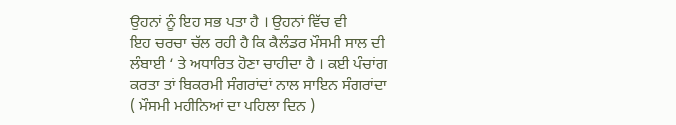ਉਹਨਾਂ ਨੂੰ ਇਹ ਸਭ ਪਤਾ ਹੈ । ਉਹਨਾਂ ਵਿੱਚ ਵੀ
ਇਹ ਚਰਚਾ ਚੱਲ ਰਹੀ ਹੈ ਕਿ ਕੈਲੰਡਰ ਮੌਸਮੀ ਸਾਲ ਦੀ
ਲੰਬਾਈ ‘ ਤੇ ਅਧਾਰਿਤ ਹੋਣਾ ਚਾਹੀਦਾ ਹੈ । ਕਈ ਪੰਚਾਂਗ
ਕਰਤਾ ਤਾਂ ਬਿਕਰਮੀ ਸੰਗਰਾਂਦਾਂ ਨਾਲ ਸਾਇਨ ਸੰਗਰਾਂਦਾ
( ਮੌਸਮੀ ਮਹੀਨਿਆਂ ਦਾ ਪਹਿਲਾ ਦਿਨ )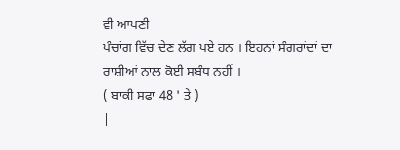ਵੀ ਆਪਣੀ
ਪੰਚਾਂਗ ਵਿੱਚ ਦੇਣ ਲੱਗ ਪਏ ਹਨ । ਇਹਨਾਂ ਸੰਗਰਾਂਦਾਂ ਦਾ
ਰਾਸ਼ੀਆਂ ਨਾਲ ਕੋਈ ਸਬੰਧ ਨਹੀਂ ।
( ਬਾਕੀ ਸਫਾ 48 ' ਤੇ )
|